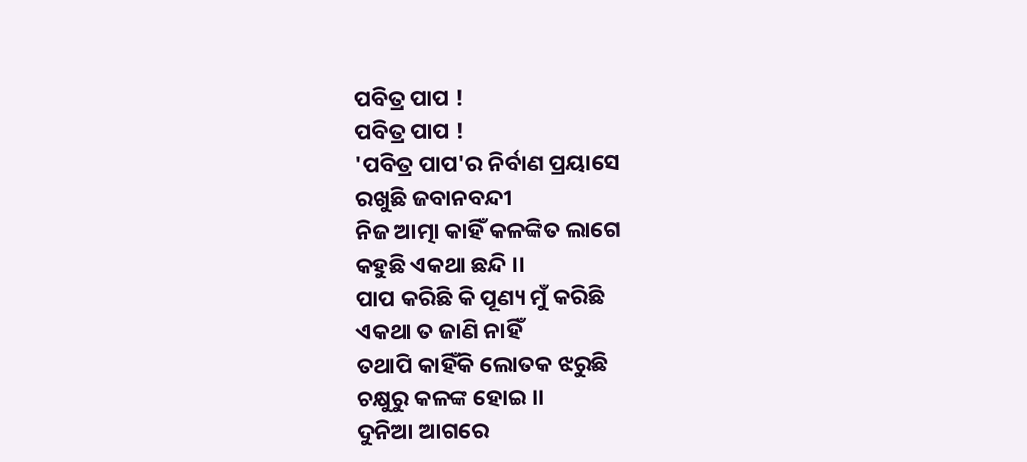ପବିତ୍ର ପାପ !
ପବିତ୍ର ପାପ !
'ପବିତ୍ର ପାପ'ର ନିର୍ବାଣ ପ୍ରୟାସେ
ରଖୁଛି ଜବାନବନ୍ଦୀ
ନିଜ ଆତ୍ମା କାହିଁ କଳଙ୍କିତ ଲାଗେ
କହୁଛି ଏକଥା ଛନ୍ଦି ।।
ପାପ କରିଛି କି ପୂଣ୍ୟ ମୁଁ କରିଛି
ଏକଥା ତ ଜାଣି ନାହିଁ
ତଥାପି କାହିଁକି ଲୋତକ ଝରୁଛି
ଚକ୍ଷୁରୁ କଳଙ୍କ ହୋଇ ।।
ଦୁନିଆ ଆଗରେ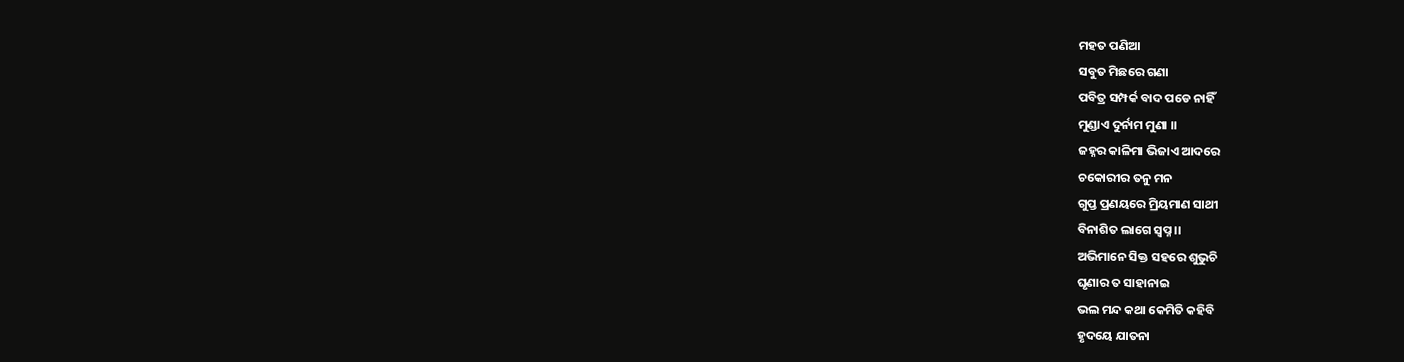ମହତ ପଣିଆ
ସବୁତ ମିଛରେ ଗଣା
ପବିତ୍ର ସମ୍ପର୍କ ବାଦ ପଡେ ନାହିଁ
ମୁଣ୍ଡାଏ ଦୁର୍ନାମ ମୁଣା ।।
ଜହ୍ନର କାଳିମା ଭିଜାଏ ଆଦରେ
ଚକୋରୀର ତନୁ ମନ
ଗୁପ୍ତ ପ୍ରଣୟରେ ମ୍ରିୟମାଣ ସାଥୀ
ବିନାଶିତ ଲାଗେ ସ୍ୱପ୍ନ ।।
ଅଭିମାନେ ସିକ୍ତ ସହରେ ଶୁଭୁଚି
ଘୃଣାର ତ ସାହାନାଇ
ଭଲ ମନ୍ଦ କଥା କେମିତି କହିବି
ହୃଦୟେ ଯାତନା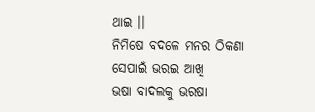ଥାଇ ।।
ନିମିଷେ ବଦଳେ ମନର ଠିକଣା
ସେପାଇଁ ଭରଇ ଆଖି
ଭଷା ବାଦଲକୁ ଭରଷା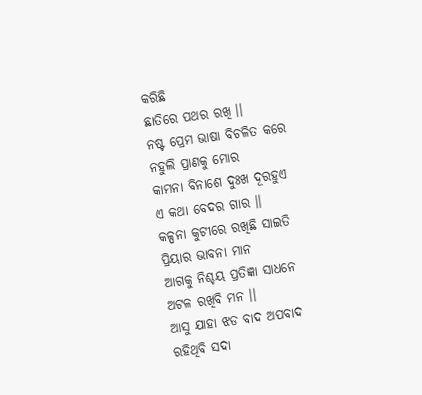କରିଛି
ଛାତିରେ ପଥର ରଖି ।।
ନଷ୍ଟ ପ୍ରେମ ଭାଷା ବିଚଳିତ କରେ
ନହୁଲି ପ୍ରାଣକୁ ମୋର
କାମନା ବିନାଶେ ଦୁଃଖ ଦୂରହୁଏ
ଏ କଥା ବେଦର ଗାର ।।
କଳ୍ପନା କୁଟୀରେ ରଖିଛି ସାଇତି
ପ୍ରିୟାର ଭାବନା ମାନ
ଆଗକୁ ନିଶ୍ଚୟ ପ୍ରତିଜ୍ଞା ସାଧନେ
ଅଟଳ ରଖିବି ମନ ।।
ଆସୁ ଯାହା ଝଡ ବାଦ ଅପବାଦ
ରହିଥିବି ସଦା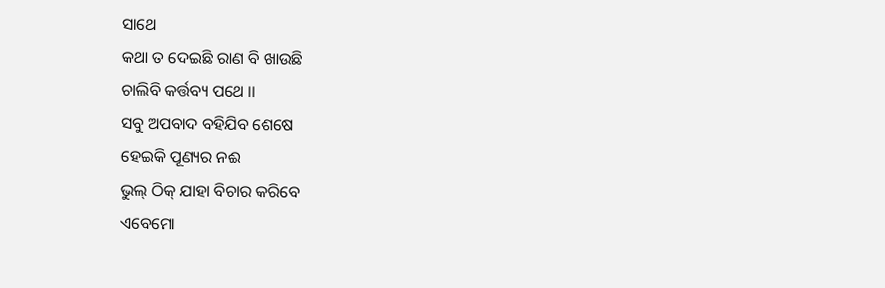ସାଥେ
କଥା ତ ଦେଇଛି ରାଣ ବି ଖାଉଛି
ଚାଲିବି କର୍ତ୍ତବ୍ୟ ପଥେ ।।
ସବୁ ଅପବାଦ ବହିଯିବ ଶେଷେ
ହେଇକି ପୂଣ୍ୟର ନଈ
ଭୁଲ୍ ଠିକ୍ ଯାହା ବିଚାର କରିବେ
ଏବେମୋ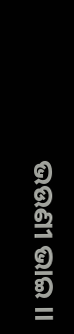ଭଉଣୀ ଭାଇ ।।